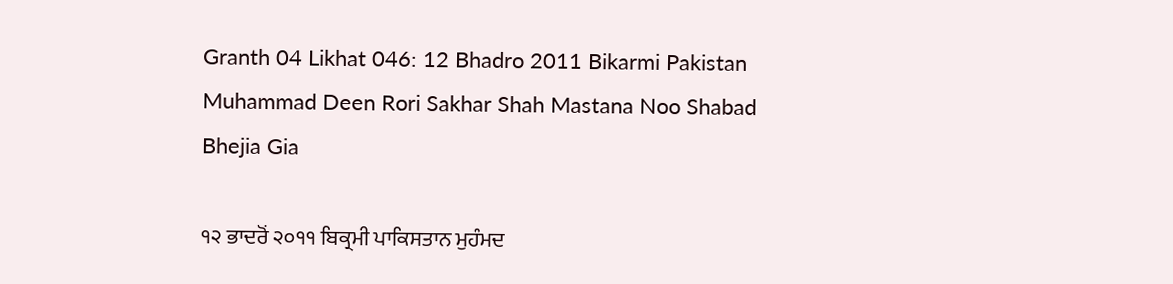Granth 04 Likhat 046: 12 Bhadro 2011 Bikarmi Pakistan Muhammad Deen Rori Sakhar Shah Mastana Noo Shabad Bhejia Gia

੧੨ ਭਾਦਰੋਂ ੨੦੧੧ ਬਿਕ੍ਰਮੀ ਪਾਕਿਸਤਾਨ ਮੁਹੰਮਦ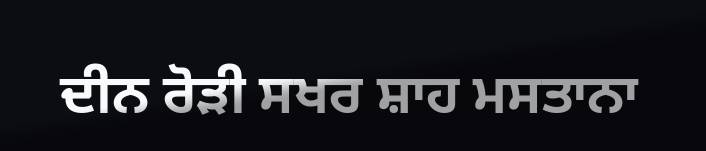ਦੀਨ ਰੋੜੀ ਸਖਰ ਸ਼ਾਹ ਮਸਤਾਨਾ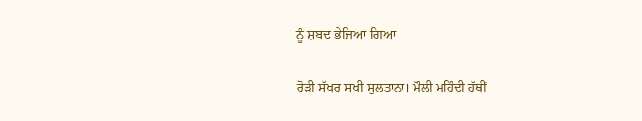ਨੂੰ ਸ਼ਬਦ ਭੇਜਿਆ ਗਿਆ

ਰੋੜੀ ਸੱਖਰ ਸਖੀ ਸੁਲਤਾਨਾ। ਮੌਲੀ ਮਹਿੰਦੀ ਹੱਥੀਂ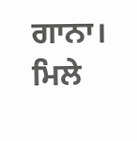ਗਾਨਾ। ਮਿਲੇ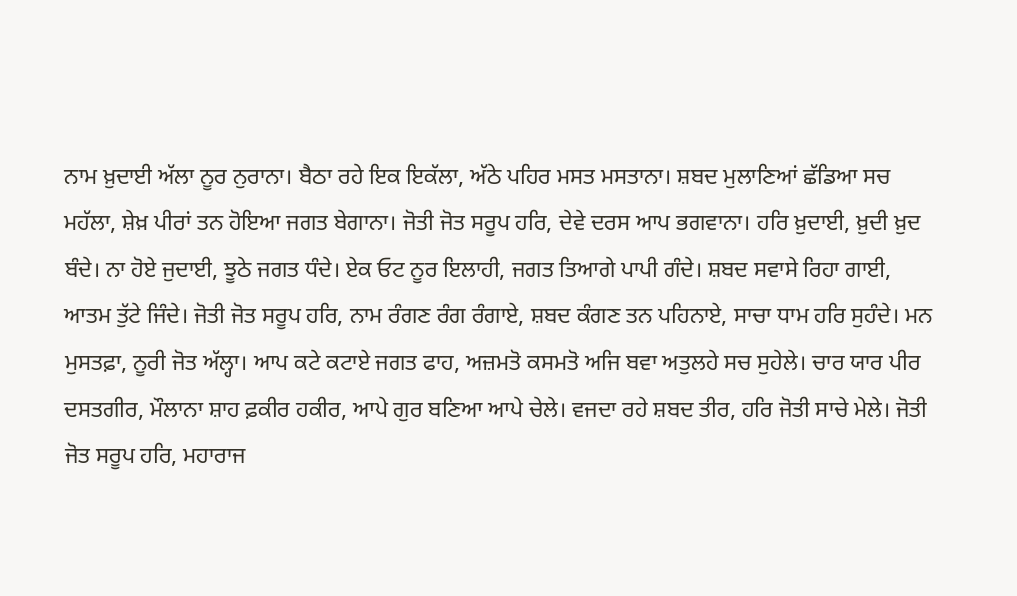ਨਾਮ ਖ਼ੁਦਾਈ ਅੱਲਾ ਨੂਰ ਨੁਰਾਨਾ। ਬੈਠਾ ਰਹੇ ਇਕ ਇਕੱਲਾ, ਅੱਠੇ ਪਹਿਰ ਮਸਤ ਮਸਤਾਨਾ। ਸ਼ਬਦ ਮੁਲਾਣਿਆਂ ਛੱਡਿਆ ਸਚ ਮਹੱਲਾ, ਸ਼ੇਖ਼ ਪੀਰਾਂ ਤਨ ਹੋਇਆ ਜਗਤ ਬੇਗਾਨਾ। ਜੋਤੀ ਜੋਤ ਸਰੂਪ ਹਰਿ, ਦੇਵੇ ਦਰਸ ਆਪ ਭਗਵਾਨਾ। ਹਰਿ ਖ਼ੁਦਾਈ, ਖ਼ੁਦੀ ਖ਼ੁਦ ਬੰਦੇ। ਨਾ ਹੋਏ ਜੁਦਾਈ, ਝੂਠੇ ਜਗਤ ਧੰਦੇ। ਏਕ ਓਟ ਨੂਰ ਇਲਾਹੀ, ਜਗਤ ਤਿਆਗੇ ਪਾਪੀ ਗੰਦੇ। ਸ਼ਬਦ ਸਵਾਸੇ ਰਿਹਾ ਗਾਈ, ਆਤਮ ਤੁੱਟੇ ਜਿੰਦੇ। ਜੋਤੀ ਜੋਤ ਸਰੂਪ ਹਰਿ, ਨਾਮ ਰੰਗਣ ਰੰਗ ਰੰਗਾਏ, ਸ਼ਬਦ ਕੰਗਣ ਤਨ ਪਹਿਨਾਏ, ਸਾਚਾ ਧਾਮ ਹਰਿ ਸੁਹੰਦੇ। ਮਨ ਮੁਸਤਫ਼ਾ, ਨੂਰੀ ਜੋਤ ਅੱਲ੍ਹਾ। ਆਪ ਕਟੇ ਕਟਾਏ ਜਗਤ ਫਾਹ, ਅਜ਼ਮਤੋ ਕਸਮਤੋ ਅਜਿ ਬਵਾ ਅਤੁਲਹੇ ਸਚ ਸੁਹੇਲੇ। ਚਾਰ ਯਾਰ ਪੀਰ ਦਸਤਗੀਰ, ਮੌਲਾਨਾ ਸ਼ਾਹ ਫ਼ਕੀਰ ਹਕੀਰ, ਆਪੇ ਗੁਰ ਬਣਿਆ ਆਪੇ ਚੇਲੇ। ਵਜਦਾ ਰਹੇ ਸ਼ਬਦ ਤੀਰ, ਹਰਿ ਜੋਤੀ ਸਾਚੇ ਮੇਲੇ। ਜੋਤੀ ਜੋਤ ਸਰੂਪ ਹਰਿ, ਮਹਾਰਾਜ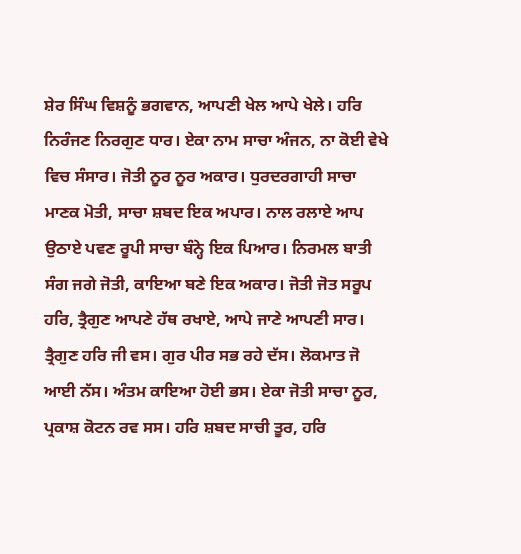ਸ਼ੇਰ ਸਿੰਘ ਵਿਸ਼ਨੂੰ ਭਗਵਾਨ, ਆਪਣੀ ਖੇਲ ਆਪੇ ਖੇਲੇ। ਹਰਿ ਨਿਰੰਜਣ ਨਿਰਗੁਣ ਧਾਰ। ਏਕਾ ਨਾਮ ਸਾਚਾ ਅੰਜਨ, ਨਾ ਕੋਈ ਵੇਖੇ ਵਿਚ ਸੰਸਾਰ। ਜੋਤੀ ਨੂਰ ਨੂਰ ਅਕਾਰ। ਧੁਰਦਰਗਾਹੀ ਸਾਚਾ ਮਾਣਕ ਮੋਤੀ, ਸਾਚਾ ਸ਼ਬਦ ਇਕ ਅਪਾਰ। ਨਾਲ ਰਲਾਏ ਆਪ ਉਠਾਏ ਪਵਣ ਰੂਪੀ ਸਾਚਾ ਬੰਨ੍ਹੇ ਇਕ ਪਿਆਰ। ਨਿਰਮਲ ਬਾਤੀ ਸੰਗ ਜਗੇ ਜੋਤੀ, ਕਾਇਆ ਬਣੇ ਇਕ ਅਕਾਰ। ਜੋਤੀ ਜੋਤ ਸਰੂਪ ਹਰਿ, ਤ੍ਰੈਗੁਣ ਆਪਣੇ ਹੱਥ ਰਖਾਏ, ਆਪੇ ਜਾਣੇ ਆਪਣੀ ਸਾਰ। ਤ੍ਰੈਗੁਣ ਹਰਿ ਜੀ ਵਸ। ਗੁਰ ਪੀਰ ਸਭ ਰਹੇ ਦੱਸ। ਲੋਕਮਾਤ ਜੋ ਆਈ ਨੱਸ। ਅੰਤਮ ਕਾਇਆ ਹੋਈ ਭਸ। ਏਕਾ ਜੋਤੀ ਸਾਚਾ ਨੂਰ, ਪ੍ਰਕਾਸ਼ ਕੋਟਨ ਰਵ ਸਸ। ਹਰਿ ਸ਼ਬਦ ਸਾਚੀ ਤੂਰ, ਹਰਿ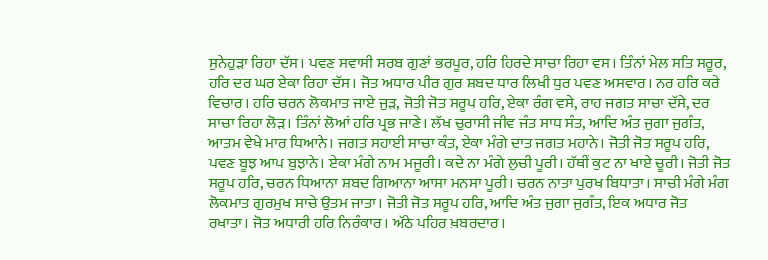ਸੁਨੇਹੁੜਾ ਰਿਹਾ ਦੱਸ। ਪਵਣ ਸਵਾਸੀ ਸਰਬ ਗੁਣਾਂ ਭਰਪੂਰ, ਹਰਿ ਹਿਰਦੇ ਸਾਚਾ ਰਿਹਾ ਵਸ। ਤਿੰਨਾਂ ਮੇਲ ਸਤਿ ਸਰੂਰ, ਹਰਿ ਦਰ ਘਰ ਏਕਾ ਰਿਹਾ ਦੱਸ। ਜੋਤ ਅਧਾਰ ਪੀਰ ਗੁਰ ਸ਼ਬਦ ਧਾਰ ਲਿਖੀ ਧੁਰ ਪਵਣ ਅਸਵਾਰ। ਨਰ ਹਰਿ ਕਰੇ ਵਿਚਾਰ। ਹਰਿ ਚਰਨ ਲੋਕਮਾਤ ਜਾਏ ਜੁੜ, ਜੋਤੀ ਜੋਤ ਸਰੂਪ ਹਰਿ, ਏਕਾ ਰੰਗ ਵਸੇ, ਰਾਹ ਜਗਤ ਸਾਚਾ ਦੱਸੇ, ਦਰ ਸਾਚਾ ਰਿਹਾ ਲੋੜ। ਤਿੰਨਾਂ ਲੋਆਂ ਹਰਿ ਪ੍ਰਭ ਜਾਣੇ। ਲੱਖ ਚੁਰਾਸੀ ਜੀਵ ਜੰਤ ਸਾਧ ਸੰਤ, ਆਦਿ ਅੰਤ ਜੁਗਾ ਜੁਗੰਤ, ਆਤਮ ਵੇਖੇ ਮਾਰ ਧਿਆਨੇ। ਜਗਤ ਸਹਾਈ ਸਾਚਾ ਕੰਤ, ਏਕਾ ਮੰਗੇ ਦਾਤ ਜਗਤ ਮਹਾਨੇ। ਜੋਤੀ ਜੋਤ ਸਰੂਪ ਹਰਿ, ਪਵਣ ਬੂਝ ਆਪ ਬੁਝਾਨੇ। ਏਕਾ ਮੰਗੇ ਨਾਮ ਮਜੂਰੀ। ਕਦੇ ਨਾ ਮੰਗੇ ਲੁਚੀ ਪੂਰੀ। ਹੱਥੀਂ ਕੁਟ ਨਾ ਖਾਏ ਚੂਰੀ। ਜੋਤੀ ਜੋਤ ਸਰੂਪ ਹਰਿ, ਚਰਨ ਧਿਆਨਾ ਸ਼ਬਦ ਗਿਆਨਾ ਆਸਾ ਮਨਸਾ ਪੂਰੀ। ਚਰਨ ਨਾਤਾ ਪੁਰਖ ਬਿਧਾਤਾ। ਸਾਚੀ ਮੰਗੇ ਮੰਗ ਲੋਕਮਾਤ ਗੁਰਮੁਖ ਸਾਚੇ ਉਤਮ ਜਾਤਾ। ਜੋਤੀ ਜੋਤ ਸਰੂਪ ਹਰਿ, ਆਦਿ ਅੰਤ ਜੁਗਾ ਜੁਗੰਤ, ਇਕ ਅਧਾਰ ਜੋਤ ਰਖਾਤਾ। ਜੋਤ ਅਧਾਰੀ ਹਰਿ ਨਿਰੰਕਾਰ। ਅੱਠੇ ਪਹਿਰ ਖ਼ਬਰਦਾਰ।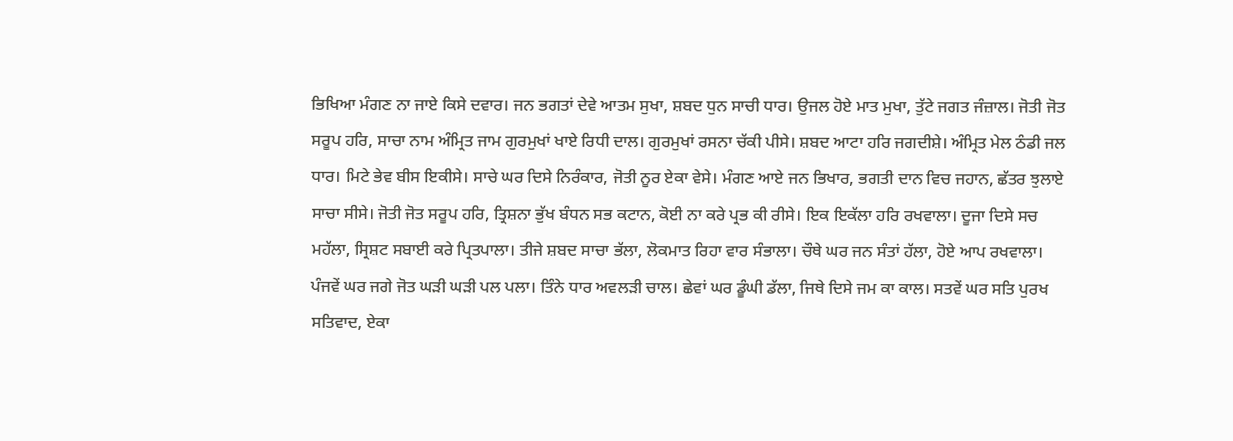ਭਿਖਿਆ ਮੰਗਣ ਨਾ ਜਾਏ ਕਿਸੇ ਦਵਾਰ। ਜਨ ਭਗਤਾਂ ਦੇਵੇ ਆਤਮ ਸੁਖਾ, ਸ਼ਬਦ ਧੁਨ ਸਾਚੀ ਧਾਰ। ਉਜਲ ਹੋਏ ਮਾਤ ਮੁਖਾ, ਤੁੱਟੇ ਜਗਤ ਜੰਜ਼ਾਲ। ਜੋਤੀ ਜੋਤ ਸਰੂਪ ਹਰਿ, ਸਾਚਾ ਨਾਮ ਅੰਮ੍ਰਿਤ ਜਾਮ ਗੁਰਮੁਖਾਂ ਖਾਏ ਰਿਧੀ ਦਾਲ। ਗੁਰਮੁਖਾਂ ਰਸਨਾ ਚੱਕੀ ਪੀਸੇ। ਸ਼ਬਦ ਆਟਾ ਹਰਿ ਜਗਦੀਸ਼ੇ। ਅੰਮ੍ਰਿਤ ਮੇਲ ਠੰਡੀ ਜਲ ਧਾਰ। ਮਿਟੇ ਭੇਵ ਬੀਸ ਇਕੀਸੇ। ਸਾਚੇ ਘਰ ਦਿਸੇ ਨਿਰੰਕਾਰ, ਜੋਤੀ ਨੂਰ ਏਕਾ ਵੇਸੇ। ਮੰਗਣ ਆਏ ਜਨ ਭਿਖਾਰ, ਭਗਤੀ ਦਾਨ ਵਿਚ ਜਹਾਨ, ਛੱਤਰ ਝੁਲਾਏ ਸਾਚਾ ਸੀਸੇ। ਜੋਤੀ ਜੋਤ ਸਰੂਪ ਹਰਿ, ਤ੍ਰਿਸ਼ਨਾ ਭੁੱਖ ਬੰਧਨ ਸਭ ਕਟਾਨ, ਕੋਈ ਨਾ ਕਰੇ ਪ੍ਰਭ ਕੀ ਰੀਸੇ। ਇਕ ਇਕੱਲਾ ਹਰਿ ਰਖਵਾਲਾ। ਦੂਜਾ ਦਿਸੇ ਸਚ ਮਹੱਲਾ, ਸ੍ਰਿਸ਼ਟ ਸਬਾਈ ਕਰੇ ਪ੍ਰਿਤਪਾਲਾ। ਤੀਜੇ ਸ਼ਬਦ ਸਾਚਾ ਭੱਲਾ, ਲੋਕਮਾਤ ਰਿਹਾ ਵਾਰ ਸੰਭਾਲਾ। ਚੌਥੇ ਘਰ ਜਨ ਸੰਤਾਂ ਹੱਲਾ, ਹੋਏ ਆਪ ਰਖਵਾਲਾ। ਪੰਜਵੇਂ ਘਰ ਜਗੇ ਜੋਤ ਘੜੀ ਘੜੀ ਪਲ ਪਲਾ। ਤਿੰਨੇ ਧਾਰ ਅਵਲੜੀ ਚਾਲ। ਛੇਵਾਂ ਘਰ ਡੂੰਘੀ ਡੱਲਾ, ਜਿਥੇ ਦਿਸੇ ਜਮ ਕਾ ਕਾਲ। ਸਤਵੇਂ ਘਰ ਸਤਿ ਪੁਰਖ ਸਤਿਵਾਦ, ਏਕਾ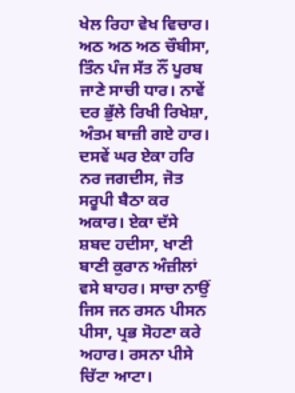ਖੇਲ ਰਿਹਾ ਵੇਖ ਵਿਚਾਰ। ਅਠ ਅਠ ਅਠ ਚੌਬੀਸਾ, ਤਿੰਨ ਪੰਜ ਸੱਤ ਨੌਂ ਪੂਰਬ ਜਾਣੇ ਸਾਚੀ ਧਾਰ। ਨਾਵੇਂ ਦਰ ਭੁੱਲੇ ਰਿਖੀ ਰਿਖੇਸ਼ਾ, ਅੰਤਮ ਬਾਜ਼ੀ ਗਏ ਹਾਰ। ਦਸਵੇਂ ਘਰ ਏਕਾ ਹਰਿ ਨਰ ਜਗਦੀਸ, ਜੋਤ ਸਰੂਪੀ ਬੈਠਾ ਕਰ ਅਕਾਰ। ਏਕਾ ਦੱਸੇ ਸ਼ਬਦ ਹਦੀਸਾ, ਖਾਣੀ ਬਾਣੀ ਕੁਰਾਨ ਅੰਜ਼ੀਲਾਂ ਵਸੇ ਬਾਹਰ। ਸਾਚਾ ਨਾਉਂ ਜਿਸ ਜਨ ਰਸਨ ਪੀਸਨ ਪੀਸਾ, ਪ੍ਰਭ ਸੋਹਣਾ ਕਰੇ ਅਹਾਰ। ਰਸਨਾ ਪੀਸੇ ਚਿੱਟਾ ਆਟਾ।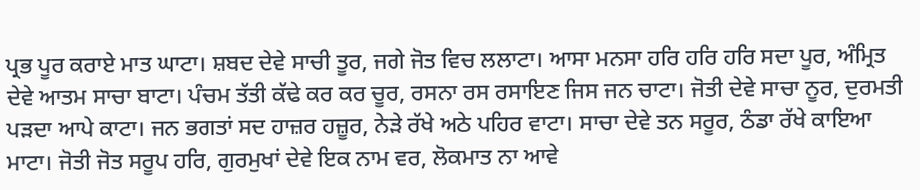ਪ੍ਰਭ ਪੂਰ ਕਰਾਏ ਮਾਤ ਘਾਟਾ। ਸ਼ਬਦ ਦੇਵੇ ਸਾਚੀ ਤੂਰ, ਜਗੇ ਜੋਤ ਵਿਚ ਲਲਾਟਾ। ਆਸਾ ਮਨਸਾ ਹਰਿ ਹਰਿ ਹਰਿ ਸਦਾ ਪੂਰ, ਅੰਮ੍ਰਿਤ ਦੇਵੇ ਆਤਮ ਸਾਚਾ ਬਾਟਾ। ਪੰਚਮ ਤੱਤੀ ਕੱਢੇ ਕਰ ਕਰ ਚੂਰ, ਰਸਨਾ ਰਸ ਰਸਾਇਣ ਜਿਸ ਜਨ ਚਾਟਾ। ਜੋਤੀ ਦੇਵੇ ਸਾਚਾ ਨੂਰ, ਦੁਰਮਤੀ ਪੜਦਾ ਆਪੇ ਕਾਟਾ। ਜਨ ਭਗਤਾਂ ਸਦ ਹਾਜ਼ਰ ਹਜ਼ੂਰ, ਨੇੜੇ ਰੱਖੇ ਅਠੇ ਪਹਿਰ ਵਾਟਾ। ਸਾਚਾ ਦੇਵੇ ਤਨ ਸਰੂਰ, ਠੰਡਾ ਰੱਖੇ ਕਾਇਆ ਮਾਟਾ। ਜੋਤੀ ਜੋਤ ਸਰੂਪ ਹਰਿ, ਗੁਰਮੁਖਾਂ ਦੇਵੇ ਇਕ ਨਾਮ ਵਰ, ਲੋਕਮਾਤ ਨਾ ਆਵੇ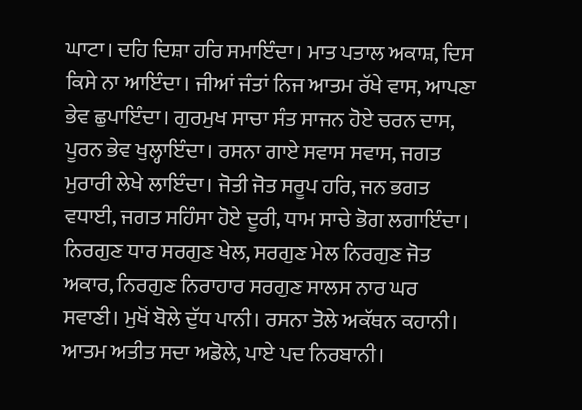ਘਾਟਾ। ਦਹਿ ਦਿਸ਼ਾ ਹਰਿ ਸਮਾਇੰਦਾ। ਮਾਤ ਪਤਾਲ ਅਕਾਸ਼, ਦਿਸ ਕਿਸੇ ਨਾ ਆਇੰਦਾ। ਜੀਆਂ ਜੰਤਾਂ ਨਿਜ ਆਤਮ ਰੱਖੇ ਵਾਸ, ਆਪਣਾ ਭੇਵ ਛੁਪਾਇੰਦਾ। ਗੁਰਮੁਖ ਸਾਚਾ ਸੰਤ ਸਾਜਨ ਹੋਏ ਚਰਨ ਦਾਸ, ਪੂਰਨ ਭੇਵ ਖੁਲ੍ਹਾਇੰਦਾ। ਰਸਨਾ ਗਾਏ ਸਵਾਸ ਸਵਾਸ, ਜਗਤ ਮੁਰਾਰੀ ਲੇਖੇ ਲਾਇੰਦਾ। ਜੋਤੀ ਜੋਤ ਸਰੂਪ ਹਰਿ, ਜਨ ਭਗਤ ਵਧਾਈ, ਜਗਤ ਸਹਿੰਸਾ ਹੋਏ ਦੂਰੀ, ਧਾਮ ਸਾਚੇ ਭੋਗ ਲਗਾਇੰਦਾ। ਨਿਰਗੁਣ ਧਾਰ ਸਰਗੁਣ ਖੇਲ, ਸਰਗੁਣ ਮੇਲ ਨਿਰਗੁਣ ਜੋਤ ਅਕਾਰ, ਨਿਰਗੁਣ ਨਿਰਾਹਾਰ ਸਰਗੁਣ ਸਾਲਸ ਨਾਰ ਘਰ ਸਵਾਣੀ। ਮੁਖੋਂ ਬੋਲੇ ਦੁੱਧ ਪਾਨੀ। ਰਸਨਾ ਤੋਲੇ ਅਕੱਥਨ ਕਹਾਨੀ। ਆਤਮ ਅਤੀਤ ਸਦਾ ਅਡੋਲੇ, ਪਾਏ ਪਦ ਨਿਰਬਾਨੀ।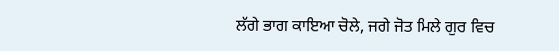ਲੱਗੇ ਭਾਗ ਕਾਇਆ ਚੋਲੇ, ਜਗੇ ਜੋਤ ਮਿਲੇ ਗੁਰ ਵਿਚ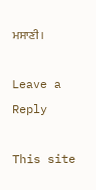ਮਸਾਣੀ।

Leave a Reply

This site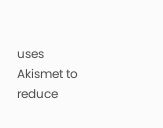uses Akismet to reduce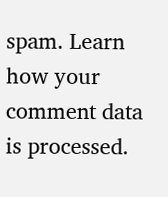spam. Learn how your comment data is processed.